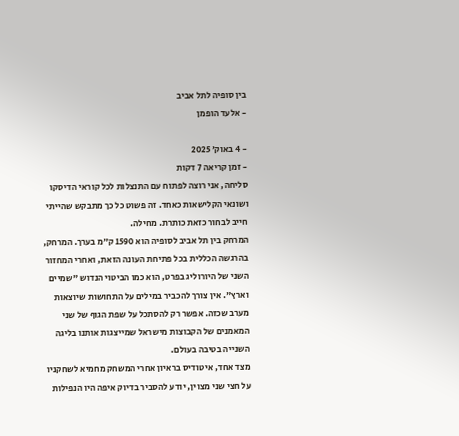בין סופיה לתל אביב
- אלעד הופמן

- 4 באוק׳ 2025
- זמן קריאה 7 דקות
סליחה, אני רוצה לפתוח עם התנצלות לכל קוראי הדיסקו ושונאי הקלישאות כאחד. זה פשוט כל כך מתבקש שהייתי חייב לבחור כזאת כותרת. מחילה.
המרחק בין תל אביב לסופיה הוא 1590 ק״מ בערך. המרחק, בהרגשה הכללית בכל פתיחת העונה הזאת, ואחרי המחזור השני של היורוליג בפרט, הוא כמו הביטוי הנדוש "שמיים וארץ". אין צורך להכביר במילים על התחושות שיוצאות מערב שכזה. אפשר רק להסתכל על שפת הגוף של שני המאמנים של הקבוצות מישראל שמייצגות אותנו בליגה השנייה בטיבה בעולם.
מצד אחד, איטודיס בראיון אחרי המשחק מחמיא לשחקניו על חצי שני מצוין, יודע להסביר בדיוק איפה היו הנפילות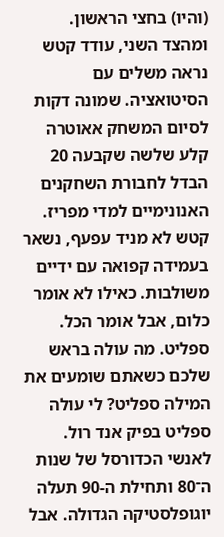(והיו) בחצי הראשון. ומהצד השני, עודד קטש נראה משלים עם הסיטואציה. שמונה דקות לסיום המשחק אאוטרה קלע שלשה שקבעה 20 הבדל לחבורת השחקנים האנונימיים למדי מפריז. קטש לא מניד עפעף, נשאר בעמידה קפואה עם ידיים משולבות. כאילו לא אומר כלום, אבל אומר הכל.
ספליט. מה עולה בראש שלכם כשאתם שומעים את המילה ספליט? לי עולה ספליט בפיק אנד רול. לאנשי הכדורסל של שנות ה־80 ותחילת ה-90 תעלה יוגופלסטיקה הגדולה. אבל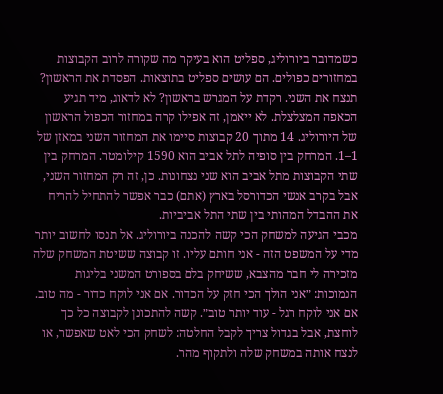כשמדובר ביורוליג, ספליט הוא בעיקר מה שקורה לרוב הקבוצות במחזורים כפולים. הם עושים ספליט בתוצאות. הפסדת את הראשון? תנצח את השני. רקדת על המגרש בראשון? לא לדאוג, מיד תגיע הכאפה המצלצלת. לא ייאמן, זה אפילו קרה במחזור הכפול הראשון של היורוליג. 14 מתוך 20 קבוצות סיימו את המחזור השני במאזן של 1–1. המרחק בין סופיה לתל אביב הוא 1590 קילומטר. המרחק בין שתי הקבוצות מתל אביב הוא שני נצחונות. כן, זה רק המחזור השני, אבל בקרב אנשי הכדורסל בארץ (אתם) כבר אפשר להתחיל להריח את ההבדל המהותי בין שתי התל אביביות.
מכבי הגיעה למשחק הכי קשה להכנה ביורוליג. אל תנסו לחשוב יותר מדי על המשפט הזה - אני חותם עליו. זו קבוצה ששיטת המשחק שלה מזכירה לי חבר מהצבא, ששיחק בלם בספורט המשני בליגות הנמוכות: ״אני הולך הכי חזק על הכדור. אם אני לוקח כדור - מה טוב. אם אני לוקח רגל - עוד יותר טוב״. קשה להתכונן לקבוצה כל כך לוחצת, אבל בגדול צריך לקבל החלטה: לשחק הכי לאט שאפשר, או לנצח אותה במשחק שלה ולתקוף מהר.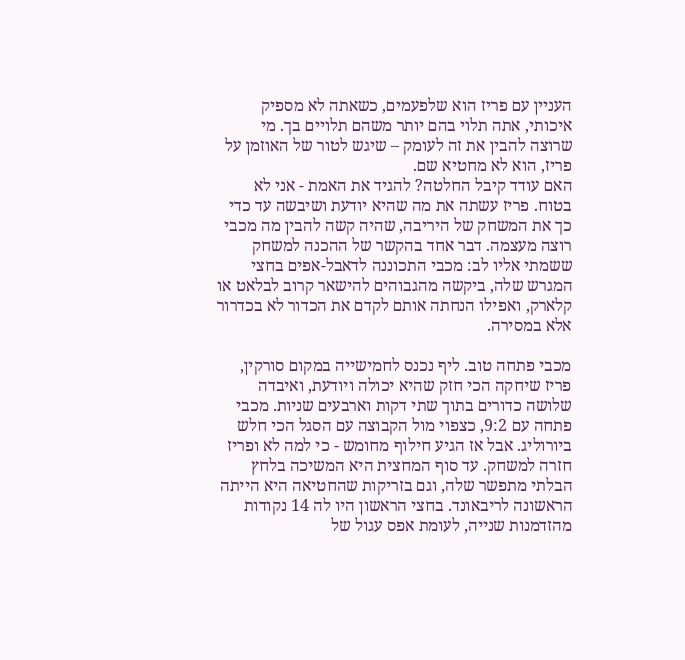העניין עם פריז הוא שלפעמים, כשאתה לא מספיק איכותי, אתה תלוי בהם יותר משהם תלויים בך. מי שרוצה להבין את זה לעומק – שיגש לטור של האוזמן על פריז, הוא לא מחטיא שם.
האם עודד קיבל החלטה? להגיד את האמת - אני לא בטוח. פריז עשתה את מה שהיא יודעת ושיבשה עד כדי כך את המשחק של היריבה, שהיה קשה להבין מה מכבי רוצה מעצמה. דבר אחד בהקשר של ההכנה למשחק ששמתי אליו לב: מכבי התכוננה לדאבל-אפים בחצי המגרש שלה, ביקשה מהגבוהים להישאר קרוב לבלאט או קלארק, ואפילו הנחתה אותם לקדם את הכדור לא בכדרור אלא במסירה.

מכבי פתחה טוב. ליף נכנס לחמישייה במקום סורקין, פריז שיחקה הכי חזק שהיא יכולה ויודעת, ואיבדה שלושה כדורים בתוך שתי דקות וארבעים שניות. מכבי פתחה עם 9:2, כצפוי מול הקבוצה עם הסגל הכי חלש ביורוליג. אבל אז הגיע חילוף מחומש - כי למה לא ופריז חזרה למשחק. עד סוף המחצית היא המשיכה בלחץ הבלתי מתפשר שלה, וגם בזריקות שהחטיאה היא הייתה הראשונה לריבאונד. בחצי הראשון היו לה 14 נקודות מהזדמנות שנייה, לעומת אפס עגול של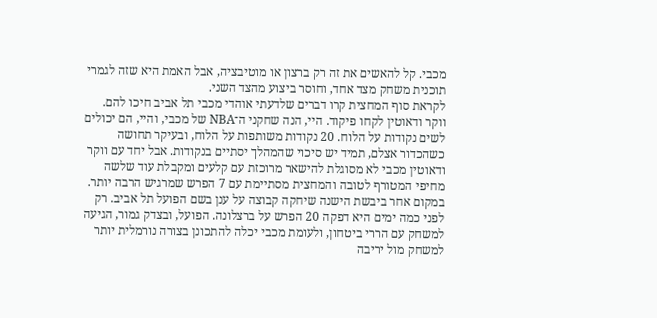מכבי. קל להאשים את זה רק ברצון או מוטיבציה, אבל האמת היא שזה לגמרי תוכנית משחק מצד אחד, וחוסר ביצוע מהצד השני.
לקראת סוף המחצית קרו דברים שלדעתי אוהדי מכבי תל אביב חיכו להם. ווקר ודאוטין לקחו פיקוד. היי, הנה שחקני ה־NBA של מכבי, והיי, הם יכולים לשים נקודות על הלוח. 20 נקודות משותפות על הלוח, ובעיקר תחושה כשהכדור אצלם, תמיד יש סיכוי שהמהלך יסתיים בנקודות. אבל יחד עם ווקר ודאוטין מכבי לא מסוגלת להישאר מרוכזת עם קלעים ומקבלת עוד שלשה מחיפי המטורף לטובה והמחצית מסתיימת עם 7 הפרש שמרגיש הרבה יותר.
במקום אחר ביבשת הישנה שיחקה קבוצה על ענן בשם הפועל תל אביב. רק לפני כמה ימים היא דפקה 20 הפרש על ברצלונה. הפועל, ובצדק גמור, הגיעה למשחק עם הררי ביטחון, ולעומת מכבי יכלה להתכונן בצורה נורמלית יותר למשחק מול יריבה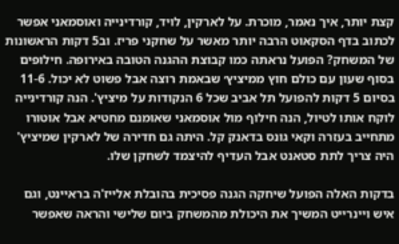קצת יותר, איך נאמר, מוכרת. על לארקין, לויד, קורדינייה ואוסמאני אפשר לכתוב בדף הסקאוט הרבה יותר מאשר על שחקני פריז. וב5 דקות הראשונות של המשחק? הפועל נראתה כמו קבוצת ההגנה הטובה באירופה. חילופים בסוף שעון עם כולם חוץ ממיציץ׳ שבאמת רוצה אבל פשוט לא יכול. 11-6 בסיום 5 דקות להפועל תל אביב שכל 6 הנקודות על מיציץ'. הנה קורדינייה לוקח אותו לטיול, הנה חילוף מול אוסמאני שאומנם מחטיא אבל אוטורו מתחייב בעזרה וקאי גונס בדאנק קל. היתה גם חדירה של לארקין שמיציץ' היה צריך לתת סטאנט אבל העדיף להיצמד לשחקן שלו.

בדקות האלה הפועל שיחקה הגנה פסיכית בהובלת אלייז'ה בראיינט, וגם איש ויינרייט המשיך את היכולת מהמשחק ביום שלישי והראה שאפשר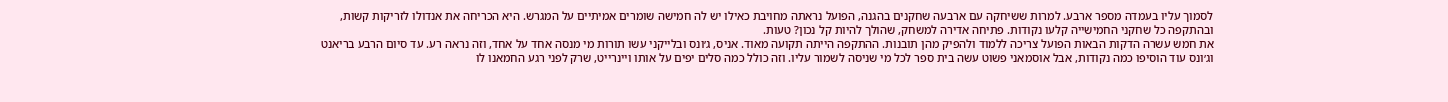לסמוך עליו בעמדה מספר ארבע. למרות ששיחקה עם ארבעה שחקנים בהגנה, הפועל נראתה מחויבת כאילו יש לה חמישה שומרים אמיתיים על המגרש. היא הכריחה את אנדולו לזריקות קשות, ובהתקפה כל שחקני החמישייה קלעו נקודות. פתיחה אדירה למשחק, שהולך להיות קל נכון? טעות.
את חמש עשרה הדקות הבאות הפועל צריכה ללמוד ולהפיק מהן תובנות. ההתקפה הייתה תקועה מאוד. אניס, ג׳ונס ובלייקני עשו תורות מי מנסה אחד על אחד, וזה נראה רע. עד סיום הרבע בריאנט וג׳ונס עוד הוסיפו כמה נקודות, אבל אוסמאני פשוט עשה בית ספר לכל מי שניסה לשמור עליו. וזה כולל כמה סלים יפים על אותו ויינרייט, שרק לפני רגע החמאנו לו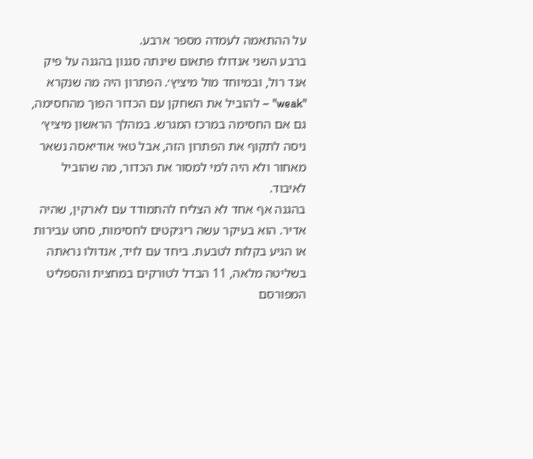על ההתאמה לעמדה מספר ארבע.
ברבע השני אנדולו פתאום שינתה סגנון בהגנה על פיק אנד רול, ובמיוחד מול מיציץ׳. הפתרון היה מה שנקרא "weak" – להוביל את השחקן עם הכדור הפוך מהחסימה, גם אם החסימה במרכז המגרש. במהלך הראשון מיציץ׳ ניסה לתקוף את הפתרון הזה, אבל טאי אודיאסה נשאר מאחור ולא היה למי למסור את הכדור, מה שהוביל לאיבוד.
בהגנה אף אחד לא הצליח להתמודד עם לארקין, שהיה אדיר. הוא בעיקר עשה ריג׳קטים לחסימות, סחט עבירות או הגיע בקלות לטבעת. ביחד עם לויד, אנדולו נראתה בשליטה מלאה, 11 הבדל לטורקים במחצית והספליט המפורסם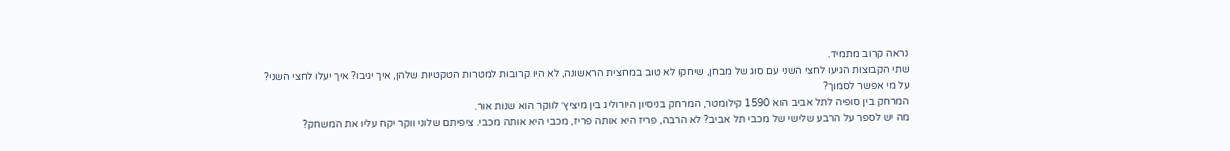נראה קרוב מתמיד.
שתי הקבוצות הגיעו לחצי השני עם סוג של מבחן, שיחקו לא טוב במחצית הראשונה, לא היו קרובות למטרות הטקטיות שלהן, איך יגיבו? איך יעלו לחצי השני? על מי אפשר לסמוך?
המרחק בין סופיה לתל אביב הוא 1590 קילומטר, המרחק בניסיון היורוליג בין מיציץ׳ לווקר הוא שנות אור.
מה יש לספר על הרבע שלישי של מכבי תל אביב? לא הרבה, פריז היא אותה פריז, מכבי היא אותה מכבי. ציפיתם שלוני ווקר יקח עליו את המשחק?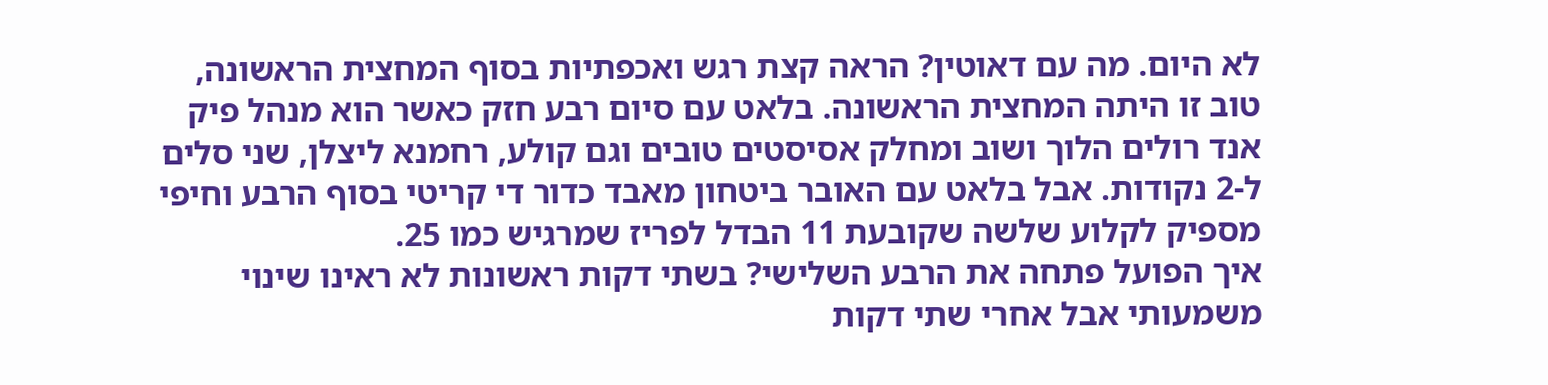לא היום. מה עם דאוטין? הראה קצת רגש ואכפתיות בסוף המחצית הראשונה, טוב זו היתה המחצית הראשונה. בלאט עם סיום רבע חזק כאשר הוא מנהל פיק אנד רולים הלוך ושוב ומחלק אסיסטים טובים וגם קולע, רחמנא ליצלן, שני סלים ל-2 נקודות. אבל בלאט עם האובר ביטחון מאבד כדור די קריטי בסוף הרבע וחיפי מספיק לקלוע שלשה שקובעת 11 הבדל לפריז שמרגיש כמו 25.
איך הפועל פתחה את הרבע השלישי? בשתי דקות ראשונות לא ראינו שינוי משמעותי אבל אחרי שתי דקות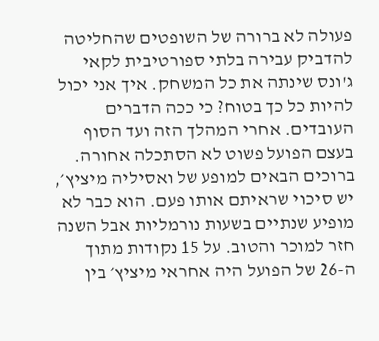פעולה לא ברורה של השופטים שהחליטה להדביק עבירה בלתי ספורטיבית לקאי ג'ונס שינתה את כל המשחק. איך אני יכול להיות כל כך בטוח? כי ככה הדברים העובדים. אחרי המהלך הזה ועד הסוף בעצם הפועל פשוט לא הסתכלה אחורה.
ברוכים הבאים למופע של ואסיליה מיציץ׳, יש סיכוי שראיתם אותו פעם. הוא כבר לא מופיע שנתיים בשעות נורמליות אבל השנה חזר למוכר והטוב. על 15 נקודות מתוך ה-26 של הפועל היה אחראי מיציץ׳ בין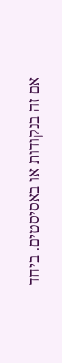אם זה בנקודות או באסיסטים. ביחד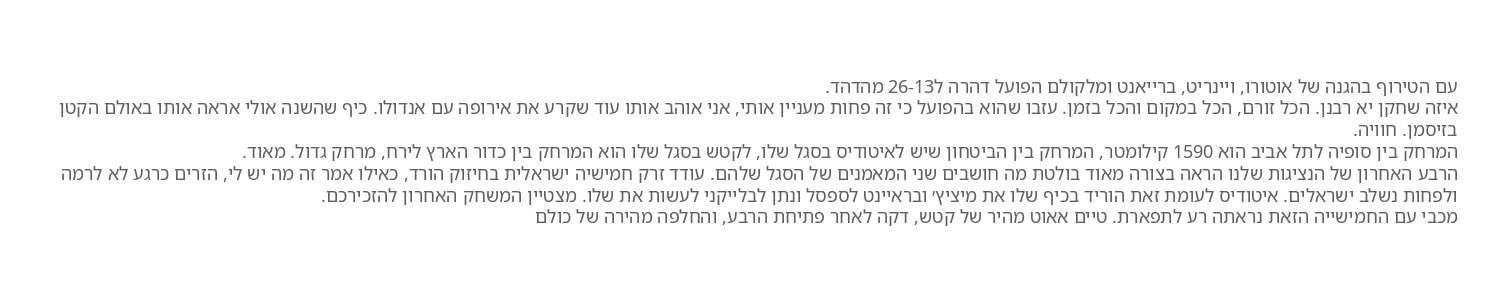עם הטירוף בהגנה של אוטורו, ויינריט, ברייאנט ומלקולם הפועל דהרה ל26-13 מהדהד.
איזה שחקן יא רבנן. הכל זורם, הכל במקום והכל בזמן. עזבו שהוא בהפועל כי זה פחות מעניין אותי, אני אוהב אותו עוד שקרע את אירופה עם אנדולו. כיף שהשנה אולי אראה אותו באולם הקטן בזיסמן. חוויה.
המרחק בין סופיה לתל אביב הוא 1590 קילומטר, המרחק בין הביטחון שיש לאיטודיס בסגל שלו, לקטש בסגל שלו הוא המרחק בין כדור הארץ לירח, מרחק גדול. מאוד.
הרבע האחרון של הנציגות שלנו הראה בצורה מאוד בולטת מה חושבים שני המאמנים של הסגל שלהם. עודד זרק חמישיה ישראלית בחיזוק הורד, כאילו אמר זה מה יש לי, הזרים כרגע לא לרמה ולפחות נשלב ישראלים. איטודיס לעומת זאת הוריד בכיף שלו את מיציץ׳ ובראיינט לספסל ונתן לבלייקני לעשות את שלו. מצטיין המשחק האחרון להזכירכם.
מכבי עם החמישייה הזאת נראתה רע לתפארת. טיים אאוט מהיר של קטש, דקה לאחר פתיחת הרבע, והחלפה מהירה של כולם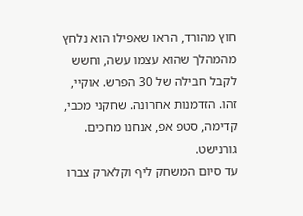חוץ מהורד, הראו שאפילו הוא נלחץ מהמהלך שהוא עצמו עשה, וחשש לקבל חבילה של 30 הפרש. אוקיי, זהו. הזדמנות אחרונה. שחקני מכבי, קדימה, סטפ אפ, אנחנו מחכים. גורנישט.
עד סיום המשחק ליף וקלארק צברו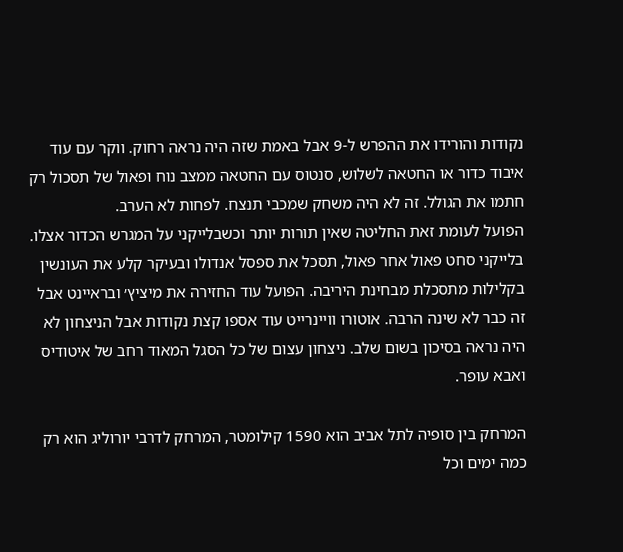נקודות והורידו את ההפרש ל-9 אבל באמת שזה היה נראה רחוק. ווקר עם עוד איבוד כדור או החטאה לשלוש, סנטוס עם החטאה ממצב נוח ופאול של תסכול רק חתמו את הגולל. זה לא היה משחק שמכבי תנצח. לפחות לא הערב.
הפועל לעומת זאת החליטה שאין תורות יותר וכשבלייקני על המגרש הכדור אצלו. בלייקני סחט פאול אחר פאול, תסכל את ספסל אנדולו ובעיקר קלע את העונשין בקלילות מתסכלת מבחינת היריבה. הפועל עוד החזירה את מיציץ׳ ובראיינט אבל זה כבר לא שינה הרבה. אוטורו וויינרייט עוד אספו קצת נקודות אבל הניצחון לא היה נראה בסיכון בשום שלב. ניצחון עצום של כל הסגל המאוד רחב של איטודיס ואבא עופר.

המרחק בין סופיה לתל אביב הוא 1590 קילומטר, המרחק לדרבי יורוליג הוא רק כמה ימים וכל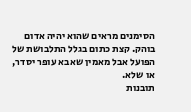הסימנים מראים שהוא יהיה אדום בוהק. קצת כתום בגלל התלבושת של הפועל אבל מאמין שאבא עופר יסדר, או שלא.
תובנות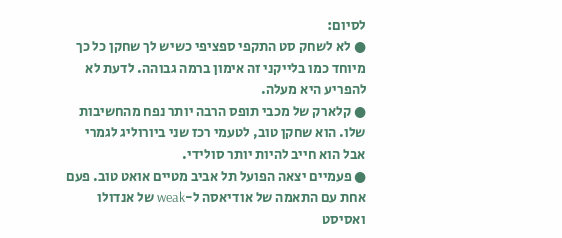לסיום:
● לא לשחק סט התקפי ספציפי כשיש לך שחקן כל כך מיוחד כמו בלייקני זה אימון ברמה גבוהה. לדעת לא להפריע היא מעלה.
● קלארק של מכבי תופס הרבה יותר נפח מהחשיבות שלו. הוא שחקן טוב, לטעמי רכז שני ביורוליג לגמרי אבל הוא חייב להיות יותר סולידי.
● פעמיים יצאה הפועל תל אביב מטיים אואט טוב. פעם אחת עם התאמה של אודיאסה ל-weak של אנדולו ואסיסט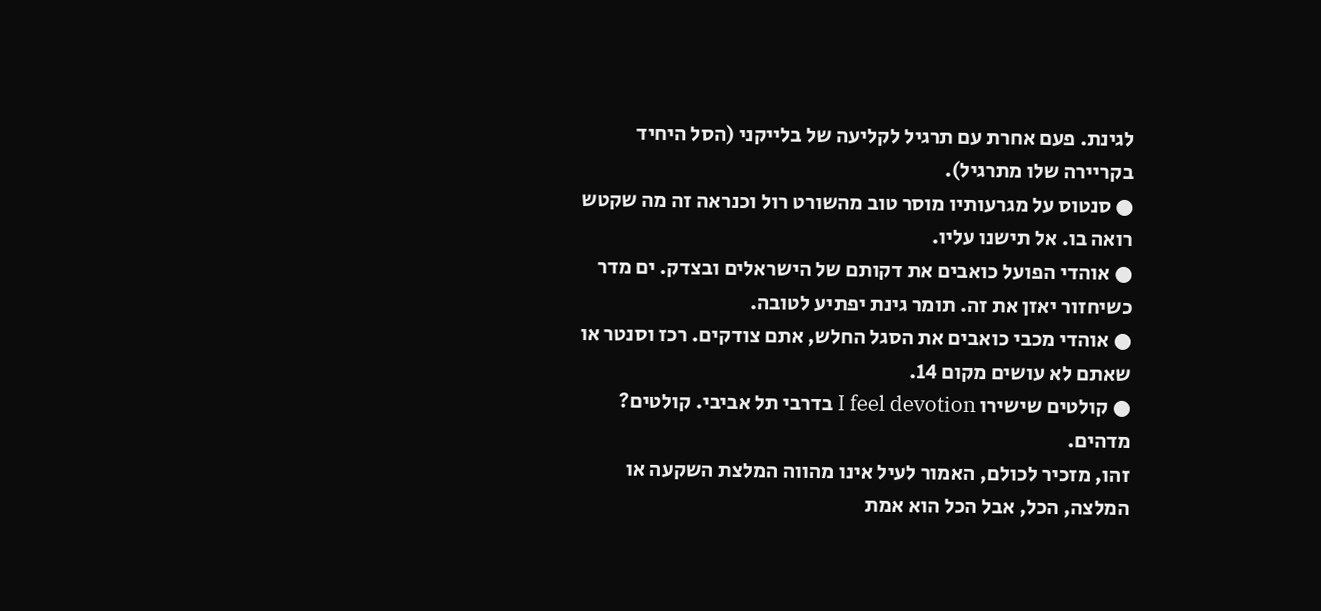לגינת. פעם אחרת עם תרגיל לקליעה של בלייקני (הסל היחיד בקריירה שלו מתרגיל).
● סנטוס על מגרעותיו מוסר טוב מהשורט רול וכנראה זה מה שקטש רואה בו. אל תישנו עליו.
● אוהדי הפועל כואבים את דקותם של הישראלים ובצדק. ים מדר כשיחזור יאזן את זה. תומר גינת יפתיע לטובה.
● אוהדי מכבי כואבים את הסגל החלש, אתם צודקים. רכז וסנטר או שאתם לא עושים מקום 14.
● קולטים שישירו I feel devotion בדרבי תל אביבי. קולטים? מדהים.
זהו, מזכיר לכולם, האמור לעיל אינו מהווה המלצת השקעה או המלצה, הכל, אבל הכל הוא אמת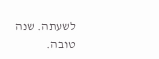לשעתה. שנה טובה.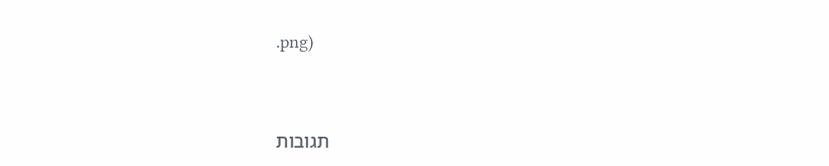.png)



תגובות